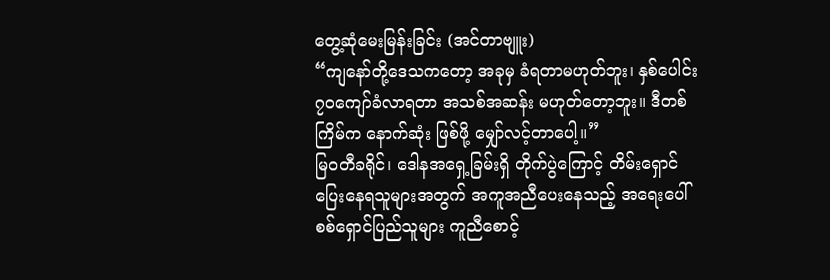တွေ့ဆုံမေးမြန်းခြင်း (အင်တာဗျူး)
“ကျနော်တို့ဒေသကတော့ အခုမှ ခံရတာမဟုတ်ဘူး၊ နှစ်ပေါင်း ၇၀ကျော်ခံလာရတာ အသစ်အဆန်း မဟုတ်တော့ဘူး။ ဒီတစ်ကြိမ်က နောက်ဆုံး ဖြစ်ဖို့ မျှော်လင့်တာပေါ့။”
မြဝတီခရိုင်၊ ဒေါနအရှေ့ခြမ်းရှိ တိုက်ပွဲကြောင့် တိမ်းရှောင်ပြေးနေရသူများအတွက် အကူအညီပေးနေသည့် အရေးပေါ် စစ်ရှောင်ပြည်သူများ ကူညီစောင့်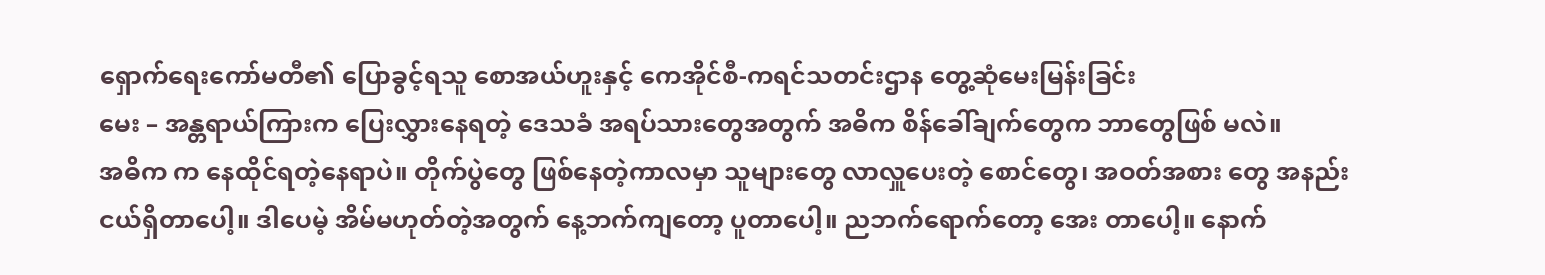ရှောက်ရေးကော်မတီ၏ ပြောခွင့်ရသူ စောအယ်ဟူးနှင့် ကေအိုင်စီ-ကရင်သတင်းဌာန တွေ့ဆုံမေးမြန်းခြင်း
မေး – အန္တရာယ်ကြားက ပြေးလွှားနေရတဲ့ ဒေသခံ အရပ်သားတွေအတွက် အဓိက စိန်ခေါ်ချက်တွေက ဘာတွေဖြစ် မလဲ။
အဓိက က နေထိုင်ရတဲ့နေရာပဲ။ တိုက်ပွဲတွေ ဖြစ်နေတဲ့ကာလမှာ သူများတွေ လာလှူပေးတဲ့ စောင်တွေ၊ အဝတ်အစား တွေ အနည်းငယ်ရှိတာပေါ့။ ဒါပေမဲ့ အိမ်မဟုတ်တဲ့အတွက် နေ့ဘက်ကျတော့ ပူတာပေါ့။ ညဘက်ရောက်တော့ အေး တာပေါ့။ နောက်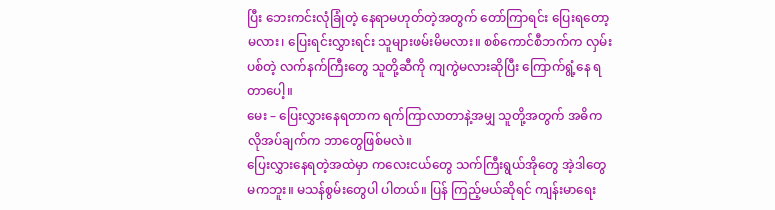ပြီး ဘေးကင်းလုံခြုံတဲ့ နေရာမဟုတ်တဲ့အတွက် တော်ကြာရင်း ပြေးရတော့မလား၊ ပြေးရင်းလွှားရင်း သူများဖမ်းမိမလား။ စစ်ကောင်စီဘက်က လှမ်းပစ်တဲ့ လက်နက်ကြီးတွေ သူတို့ဆီကို ကျကွဲမလားဆိုပြီး ကြောက်ရွံ့နေ ရတာပေါ့။
မေး – ပြေးလွှားနေရတာက ရက်ကြာလာတာနဲ့အမျှ သူတို့အတွက် အဓိက လိုအပ်ချက်က ဘာတွေဖြစ်မလဲ။
ပြေးလွှားနေရတဲ့အထဲမှာ ကလေးငယ်တွေ သက်ကြီးရွယ်အိုတွေ အဲ့ဒါတွေ မကဘူး။ မသန်စွမ်းတွေပါ ပါတယ်။ ပြန် ကြည့်မယ်ဆိုရင် ကျန်းမာရေး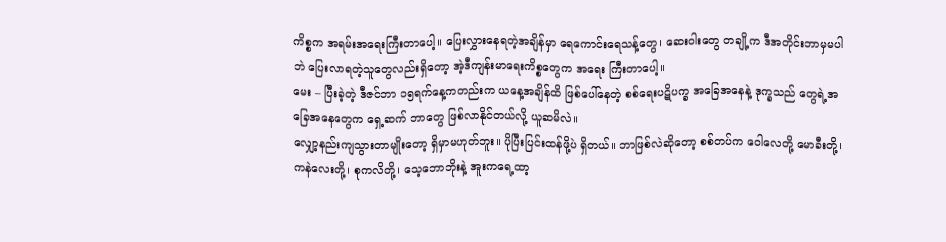ကိစ္စက အရမ်းအရေးကြီးတာပေါ့။ ပြေးလွှားနေရတဲ့အချိန်မှာ ရေကောင်းရေသန့်တွေ၊ ဆေးဝါးတွေ တချို့က ဒီအတိုင်းဘာမှမပါဘဲ ပြေးလာရတဲ့သူတွေလည်းရှိတော့ အဲ့ဒီကျန်းမာရေးကိစ္စတွေက အရေး ကြီးတာပေါ့။
မေး – ပြီးခဲ့တဲ့ ဒီဇင်ဘာ ၁၅ရက်နေ့ကတည်းက ယနေ့အချိန်ထိ ဖြစ်ပေါ်နေတဲ့ စစ်ရေးပဋိပက္ခ အခြေအနေနဲ့ ဒုက္ခသည် တွေရဲ့အခြေအနေတွေက ရှေ့ဆက် ဘာတွေ ဖြစ်လာနိုင်တယ်လို့ ယူဆမိလဲ။
လျှော့နည်းကျသွားတာမျိုးတော့ ရှိမှာမဟုတ်ဘူး။ ပိုပြီးပြင်းထန်ဖို့ပဲ ရှိတယ်။ ဘာဖြစ်လဲဆိုတော့ စစ်တပ်က ဝေါလေတို့ မောခီးတို့၊ ကနဲလေးတို့၊ စုကလိတို့၊ သေ့ဘောဘိုးနဲ့ အူးကရေ့ထာ့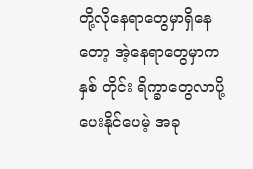တို့လိုနေရာတွေမှာရှိနေတော့ အဲ့နေရာတွေမှာက နှစ် တိုင်း ရိက္ခာတွေလာပို့ပေးနိုင်ပေမဲ့ အခု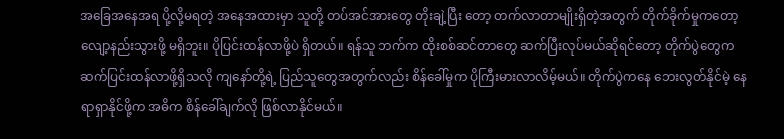အခြေအနေအရ ပို့လို့မရတဲ့ အနေအထားမှာ သူတို့ တပ်အင်အားတွေ တိုးချဲ့ပြီး တော့ တက်လာတာမျိုးရှိတဲ့အတွက် တိုက်ခိုက်မှုကတော့ လျော့နည်းသွားဖို့ မရှိဘူး။ ပိုပြင်းထန်လာဖို့ပဲ ရှိတယ်။ ရန်သူ ဘက်က ထိုးစစ်ဆင်တာတွေ ဆက်ပြီးလုပ်မယ်ဆိုရင်တော့ တိုက်ပွဲတွေက ဆက်ပြင်းထန်လာဖို့ရှိသလို ကျနော်တို့ရဲ့ ပြည်သူတွေအတွက်လည်း စိန်ခေါ်မှုက ပိုကြီးမားလာလိမ့်မယ်။ တိုက်ပွဲကနေ ဘေးလွတ်နိုင်မဲ့ နေရာရှာနိုင်ဖို့က အဓိက စိန်ခေါ်ချက်လို ဖြစ်လာနိုင်မယ်။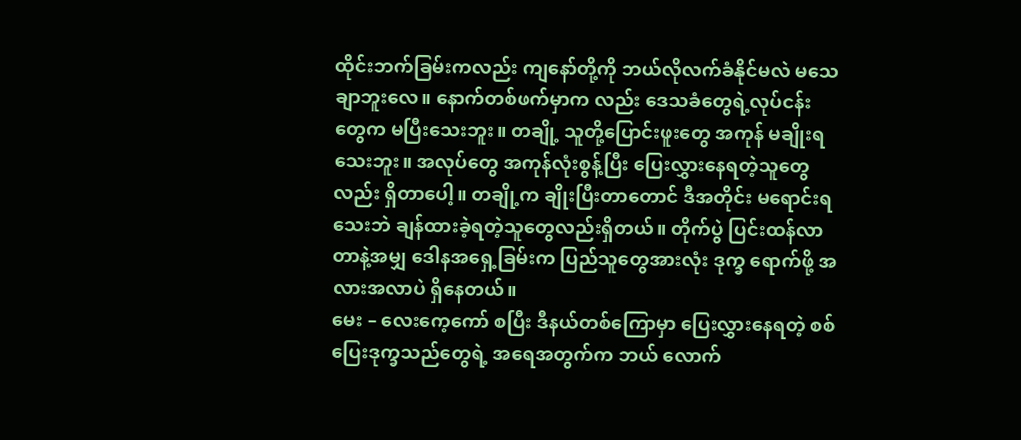ထိုင်းဘက်ခြမ်းကလည်း ကျနော်တို့ကို ဘယ်လိုလက်ခံနိုင်မလဲ မသေချာဘူးလေ။ နောက်တစ်ဖက်မှာက လည်း ဒေသခံတွေရဲ့လုပ်ငန်းတွေက မပြီးသေးဘူး။ တချို့ သူတို့ပြောင်းဖူးတွေ အကုန် မချိုးရသေးဘူး။ အလုပ်တွေ အကုန်လုံးစွန့်ပြီး ပြေးလွှားနေရတဲ့သူတွေလည်း ရှိတာပေါ့။ တချို့က ချိုးပြီးတာတောင် ဒီအတိုင်း မရောင်းရသေးဘဲ ချန်ထားခဲ့ရတဲ့သူတွေလည်းရှိတယ်။ တိုက်ပွဲ ပြင်းထန်လာတာနဲ့အမျှ ဒေါနအရှေ့ခြမ်းက ပြည်သူတွေအားလုံး ဒုက္ခ ရောက်ဖို့ အလားအလာပဲ ရှိနေတယ်။
မေး – လေးကေ့ကော် စပြီး ဒီနယ်တစ်ကြောမှာ ပြေးလွှားနေရတဲ့ စစ်ပြေးဒုက္ခသည်တွေရဲ့ အရေအတွက်က ဘယ် လောက်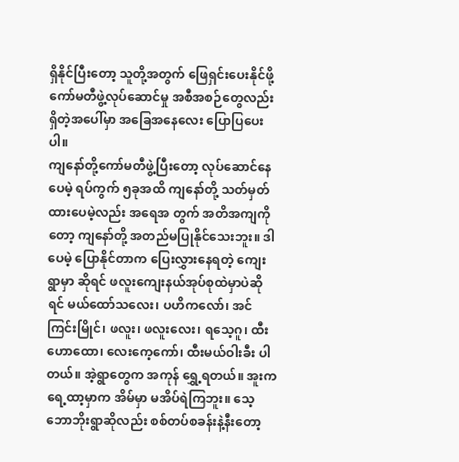ရှိနိုင်ပြီးတော့ သူတို့အတွက် ဖြေရှင်းပေးနိုင်ဖို့ ကော်မတီဖွဲ့လုပ်ဆောင်မှု အစီအစဉ်တွေလည်းရှိတဲ့အပေါ်မှာ အခြေအနေလေး ပြောပြပေးပါ။
ကျနော်တို့ကော်မတီဖွဲ့ပြီးတော့ လုပ်ဆောင်နေပေမဲ့ ရပ်ကွက် ၅ခုအထိ ကျနော်တို့ သတ်မှတ်ထားပေမဲ့လည်း အရေအ တွက် အတိအကျကိုတော့ ကျနော်တို့ အတည်မပြုနိုင်သေးဘူး။ ဒါပေမဲ့ ပြောနိုင်တာက ပြေးလွှားနေရတဲ့ ကျေးရွာမှာ ဆိုရင် ဖလူးကျေးနယ်အုပ်စုထဲမှာပဲဆိုရင် မယ်ထော်သလေး၊ ပဟိကလော်၊ အင်ကြင်းမြိုင်၊ ဖလူး၊ ဖလူးလေး၊ ရသေ့ဂူ၊ ထီးဟောထော၊ လေးကေ့ကော်၊ ထီးမယ်ဝါးခီး ပါတယ်။ အဲ့ရွာတွေက အကုန် ရွှေ့ရတယ်။ အူးကရေ့ထာ့မှာက အိမ်မှာ မအိပ်ရဲကြဘူး။ သေ့ဘောဘိုးရွာဆိုလည်း စစ်တပ်စခန်းနဲ့နီးတော့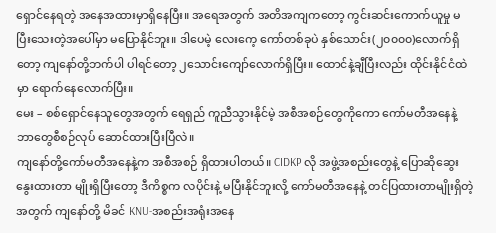ရှောင်နေရတဲ့ အနေအထားမှာရှိနေပြီး။ အရေအတွက် အတိအကျကတော့ ကွင်းဆင်းကောက်ယူမှု မပြီးသေးတဲ့အပေါ်မှာ မပြောနိုင်ဘူး။ ဒါပေမဲ့ လေးကေ့ ကော်တစ်ခုပဲ နှစ်သောင်း(၂၀၀၀၀)လောက်ရှိတော့ ကျနော်တို့ဘက်ပါ ပါရင်တော့ ၂သောင်းကျော်လောက်ရှိပြီး။ ထောင်နဲ့ချီပြီးလည်း ထိုင်းနိုင်ငံထဲမှာ ရောက်နေလောက်ပြီး။
မေး – စစ်ရှောင်နေသူတွေအတွက် ရေရှည် ကူညီသွားနိုင်မဲ့ အစီအစဉ်တွေကိုကော ကော်မတီအနေနဲ့ ဘာတွေစီစဉ်လုပ် ဆောင်ထားပြီးပြီလဲ။
ကျနော်တို့ကော်မတီအနေနဲ့က အစီအစဉ် ရှိထားပါတယ်။ CIDKP လို အဖွဲ့အစည်းတွေနဲ့ ပြောဆိုဆွေးနွေးထားတာ မျိုးရှိပြီးတော့ ဒီကိစ္စက လပိုင်းနဲ့ မပြီးနိုင်ဘူးလို့ ကော်မတီအနေနဲ့ တင်ပြထားတာမျိုးရှိတဲ့အတွက် ကျနော်တို့ မိခင် KNU-အစည်းအရုံးအနေ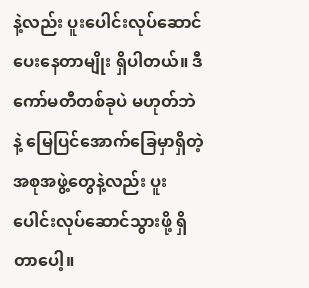နဲ့လည်း ပူးပေါင်းလုပ်ဆောင်ပေးနေတာမျိုး ရှိပါတယ်။ ဒီကော်မတီတစ်ခုပဲ မဟုတ်ဘဲနဲ့ မြေပြင်အောက်ခြေမှာရှိတဲ့ အစုအဖွဲ့တွေနဲ့လည်း ပူးပေါင်းလုပ်ဆောင်သွားဖို့ ရှိတာပေါ့။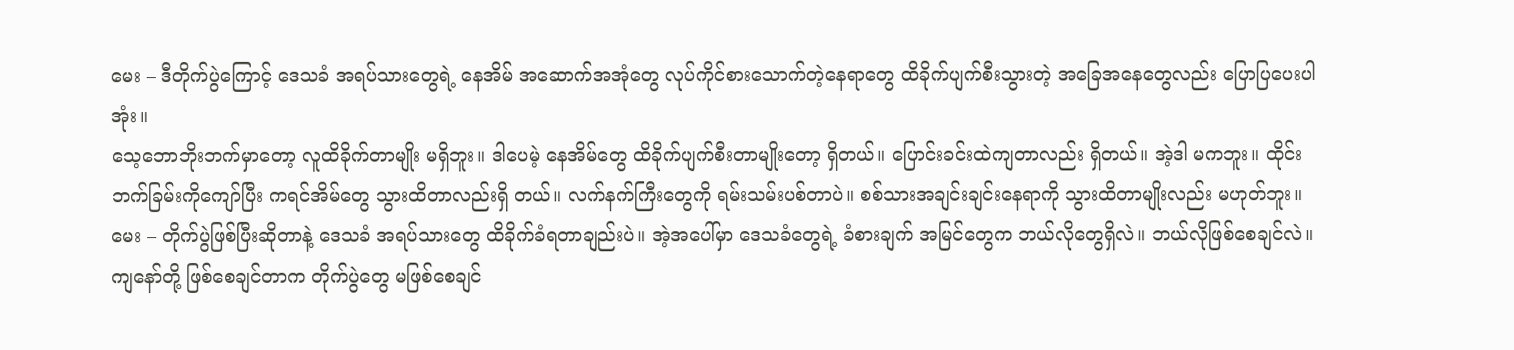မေး – ဒီတိုက်ပွဲကြောင့် ဒေသခံ အရပ်သားတွေရဲ့ နေအိမ် အဆောက်အအုံတွေ လုပ်ကိုင်စားသောက်တဲ့နေရာတွေ ထိခိုက်ပျက်စီးသွားတဲ့ အခြေအနေတွေလည်း ပြောပြပေးပါအုံး။
သေ့ဘောဘိုးဘက်မှာတော့ လူထိခိုက်တာမျိုး မရှိဘူး။ ဒါပေမဲ့ နေအိမ်တွေ ထိခိုက်ပျက်စီးတာမျိုးတော့ ရှိတယ်။ ပြောင်းခင်းထဲကျတာလည်း ရှိတယ်။ အဲ့ဒါ မကဘူး။ ထိုင်းဘက်ခြမ်းကိုကျော်ပြီး ကရင်အိမ်တွေ သွားထိတာလည်းရှိ တယ်။ လက်နက်ကြီးတွေကို ရမ်းသမ်းပစ်တာပဲ။ စစ်သားအချင်းချင်းနေရာကို သွားထိတာမျိုးလည်း မဟုတ်ဘူး။
မေး – တိုက်ပွဲဖြစ်ပြီးဆိုတာနဲ့ ဒေသခံ အရပ်သားတွေ ထိခိုက်ခံရတာချည်းပဲ။ အဲ့အပေါ်မှာ ဒေသခံတွေရဲ့ ခံစားချက် အမြင်တွေက ဘယ်လိုတွေရှိလဲ။ ဘယ်လိုဖြစ်စေချင်လဲ။
ကျနော်တို့ ဖြစ်စေချင်တာက တိုက်ပွဲတွေ မဖြစ်စေချင်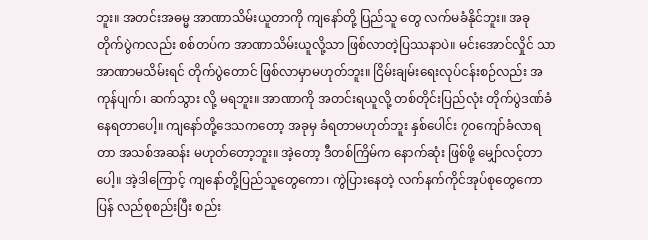ဘူး။ အတင်းအဓမ္မ အာဏာသိမ်းယူတာကို ကျနော်တို့ ပြည်သူ တွေ လက်မခံနိုင်ဘူး။ အခုတိုက်ပွဲကလည်း စစ်တပ်က အာဏာသိမ်းယူလို့သာ ဖြစ်လာတဲ့ပြဿနာပဲ။ မင်းအောင်လှိုင် သာ အာဏာမသိမ်းရင် တိုက်ပွဲတောင် ဖြစ်လာမှာမဟုတ်ဘူး။ ငြိမ်းချမ်းရေးလုပ်ငန်းစဉ်လည်း အကုန်ပျက်၊ ဆက်သွား လို့ မရဘူး။ အာဏာကို အတင်းရယူလို့ တစ်တိုင်းပြည်လုံး တိုက်ပွဲဒဏ်ခံနေရတာပေါ့။ ကျနော်တို့ဒေသကတော့ အခုမှ ခံရတာမဟုတ်ဘူး နှစ်ပေါင်း ၇၀ကျော်ခံလာရတာ အသစ်အဆန်း မဟုတ်တော့ဘူး။ အဲ့တော့ ဒီတစ်ကြိမ်က နောက်ဆုံး ဖြစ်ဖို့ မျှော်လင့်တာပေါ့။ အဲ့ဒါကြောင့် ကျနော်တို့ပြည်သူတွေကော၊ ကွဲပြားနေတဲ့ လက်နက်ကိုင်အုပ်စုတွေကော ပြန် လည်စုစည်းပြီး စည်း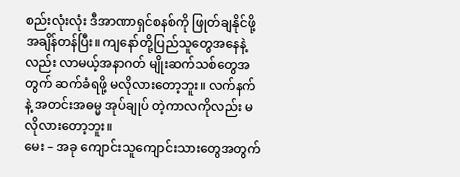စည်းလုံးလုံး ဒီအာဏာရှင်စနစ်ကို ဖြုတ်ချနိုင်ဖို့ အချိန်တန်ပြီး။ ကျနော်တို့ပြည်သူတွေအနေနဲ့ လည်း လာမယ့်အနာဂတ် မျိုးဆက်သစ်တွေအတွက် ဆက်ခံရဖို့ မလိုလားတော့ဘူး။ လက်နက်နဲ့ အတင်းအဓမ္မ အုပ်ချုပ် တဲ့ကာလကိုလည်း မလိုလားတော့ဘူး။
မေး – အခု ကျောင်းသူကျောင်းသားတွေအတွက်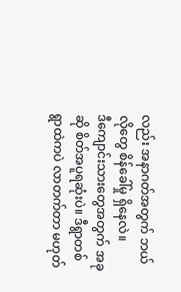လည်း အနာဂတ်အတွက် ဘယ်လိုတွေ စိန်ခေါ်မှု ရှိနေလဲ။
ဒီကျောင်းသားတွေအတွက် အခုဆို စိတ်အပူရဆုံးပဲ။ ဒီရွာတစ်ရွာထဲကပဲ လာတက်တာ မဟုတ်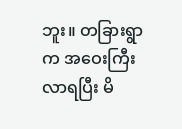ဘူး။ တခြားရွာက အဝေးကြီးလာရပြီး မိ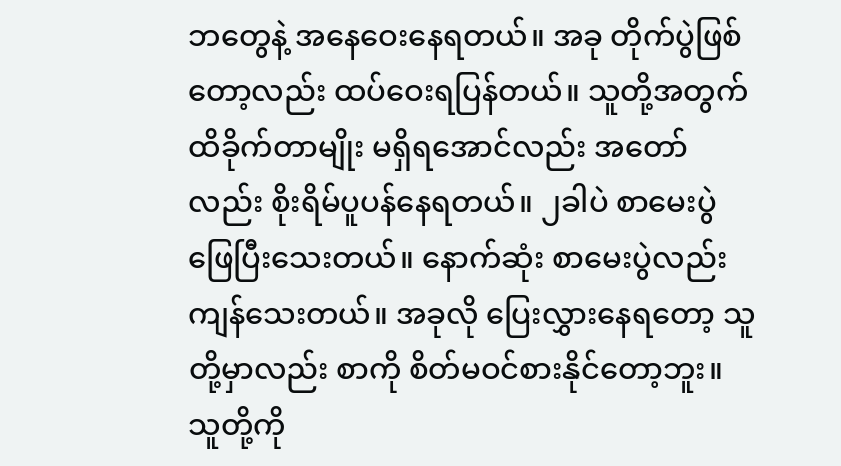ဘတွေနဲ့ အနေဝေးနေရတယ်။ အခု တိုက်ပွဲဖြစ်တော့လည်း ထပ်ဝေးရပြန်တယ်။ သူတို့အတွက် ထိခိုက်တာမျိုး မရှိရအောင်လည်း အတော်လည်း စိုးရိမ်ပူပန်နေရတယ်။ ၂ခါပဲ စာမေးပွဲဖြေပြီးသေးတယ်။ နောက်ဆုံး စာမေးပွဲလည်း ကျန်သေးတယ်။ အခုလို ပြေးလွှားနေရတော့ သူတို့မှာလည်း စာကို စိတ်မဝင်စားနိုင်တော့ဘူး။ သူတို့ကို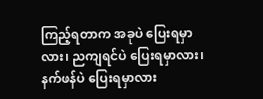ကြည့်ရတာက အခုပဲ ပြေးရမှာလား၊ ညကျရင်ပဲ ပြေးရမှာလား၊ နက်ဖန်ပဲ ပြေးရမှာလား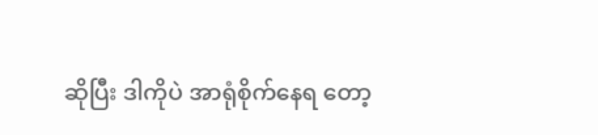ဆိုပြီး ဒါကိုပဲ အာရုံစိုက်နေရ တော့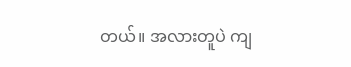တယ်။ အလားတူပဲ ကျ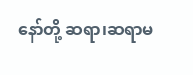နော်တို့ ဆရာ၊ဆရာမ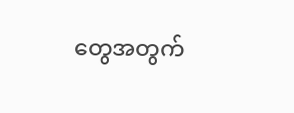တွေအတွက်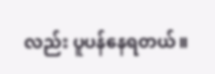လည်း ပူပန်နေရတယ်။